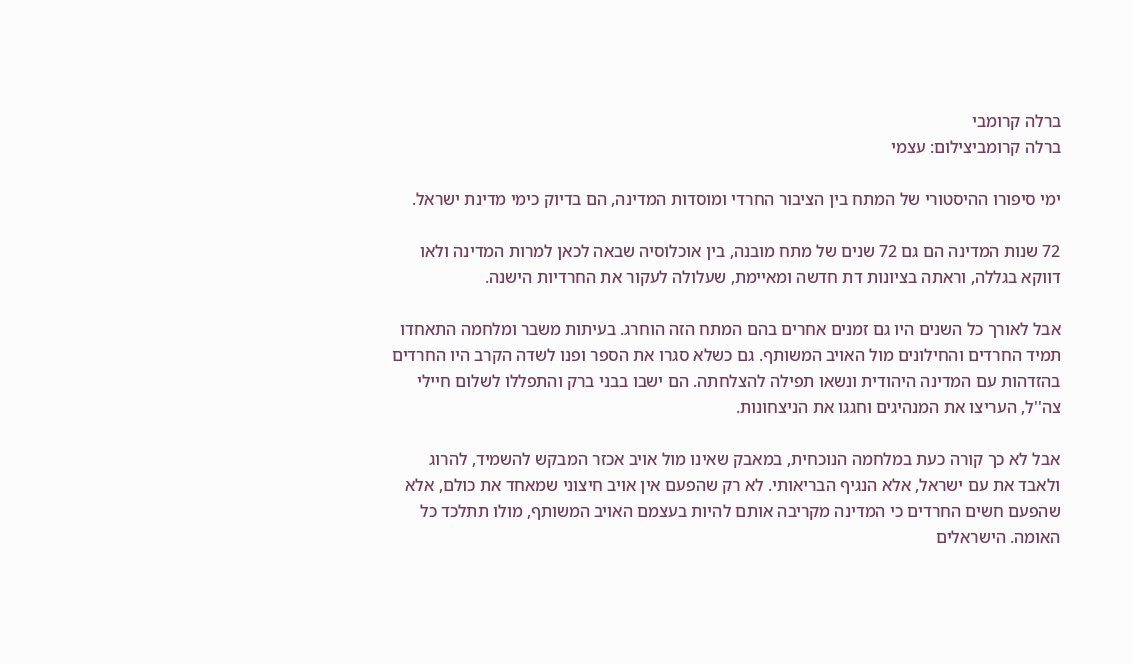ברלה קרומבי
ברלה קרומביצילום: עצמי

ימי סיפורו ההיסטורי של המתח בין הציבור החרדי ומוסדות המדינה, הם בדיוק כימי מדינת ישראל.

72 שנות המדינה הם גם 72 שנים של מתח מובנה, בין אוכלוסיה שבאה לכאן למרות המדינה ולאו דווקא בגללה, וראתה בציונות דת חדשה ומאיימת, שעלולה לעקור את החרדיות הישנה.

אבל לאורך כל השנים היו גם זמנים אחרים בהם המתח הזה הוחרג. בעיתות משבר ומלחמה התאחדו תמיד החרדים והחילונים מול האויב המשותף. גם כשלא סגרו את הספר ופנו לשדה הקרב היו החרדים בהזדהות עם המדינה היהודית ונשאו תפילה להצלחתה. הם ישבו בבני ברק והתפללו לשלום חיילי צה''ל, העריצו את המנהיגים וחגגו את הניצחונות.

אבל לא כך קורה כעת במלחמה הנוכחית, במאבק שאינו מול אויב אכזר המבקש להשמיד, להרוג ולאבד את עם ישראל, אלא הנגיף הבריאותי. לא רק שהפעם אין אויב חיצוני שמאחד את כולם, אלא שהפעם חשים החרדים כי המדינה מקריבה אותם להיות בעצמם האויב המשותף, מולו תתלכד כל האומה. הישראלים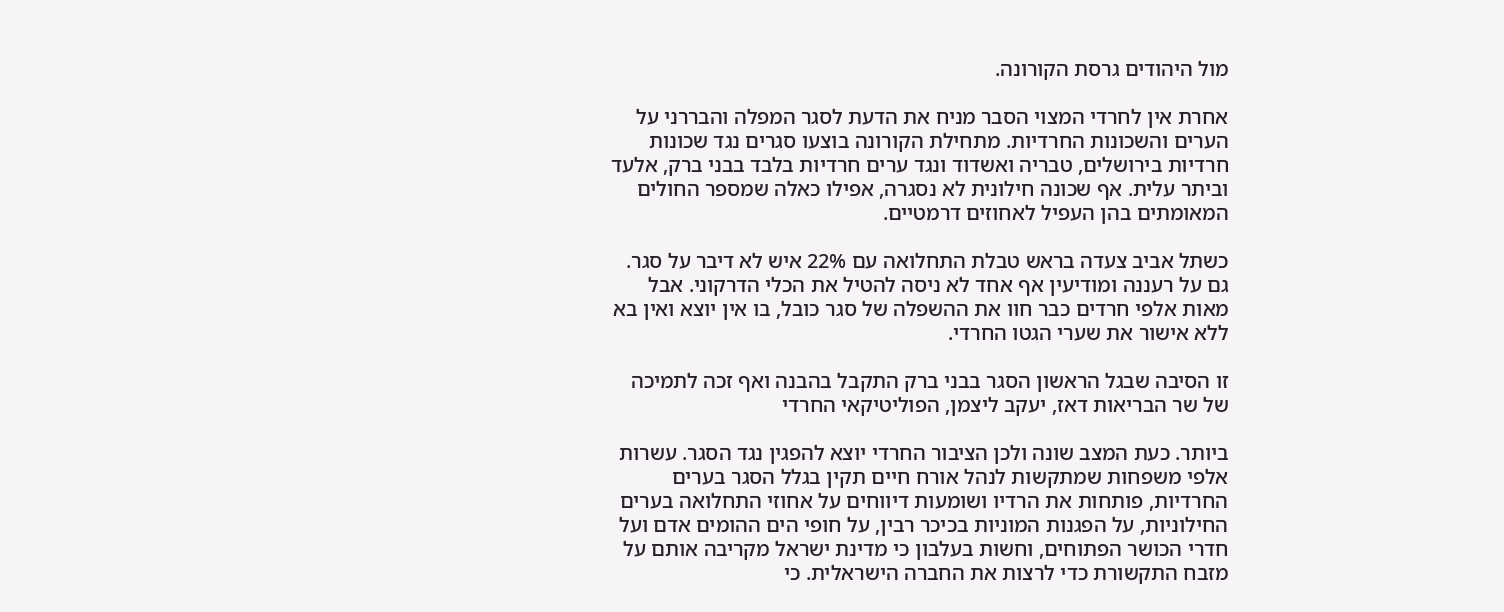מול היהודים גרסת הקורונה.

אחרת אין לחרדי המצוי הסבר מניח את הדעת לסגר המפלה והבררני על הערים והשכונות החרדיות. מתחילת הקורונה בוצעו סגרים נגד שכונות חרדיות בירושלים, טבריה ואשדוד ונגד ערים חרדיות בלבד בבני ברק, אלעד וביתר עלית. אף שכונה חילונית לא נסגרה, אפילו כאלה שמספר החולים המאומתים בהן העפיל לאחוזים דרמטיים.

כשתל אביב צעדה בראש טבלת התחלואה עם 22% איש לא דיבר על סגר. גם על רעננה ומודיעין אף אחד לא ניסה להטיל את הכלי הדרקוני. אבל מאות אלפי חרדים כבר חוו את ההשפלה של סגר כובל, בו אין יוצא ואין בא ללא אישור את שערי הגטו החרדי.

זו הסיבה שבגל הראשון הסגר בבני ברק התקבל בהבנה ואף זכה לתמיכה של שר הבריאות דאז, יעקב ליצמן, הפוליטיקאי החרדי

ביותר. כעת המצב שונה ולכן הציבור החרדי יוצא להפגין נגד הסגר. עשרות אלפי משפחות שמתקשות לנהל אורח חיים תקין בגלל הסגר בערים החרדיות, פותחות את הרדיו ושומעות דיווחים על אחוזי התחלואה בערים החילוניות, על הפגנות המוניות בכיכר רבין, על חופי הים ההומים אדם ועל חדרי הכושר הפתוחים, וחשות בעלבון כי מדינת ישראל מקריבה אותם על מזבח התקשורת כדי לרצות את החברה הישראלית. כי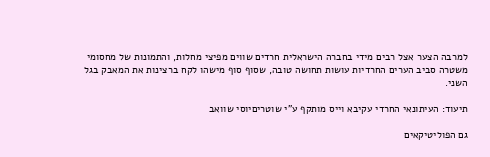למרבה הצער אצל רבים מידי בחברה הישראלית חרדים שווים מפיצי מחלות, והתמונות של מחסומי משטרה סביב הערים החרדיות עושות תחושה טובה, שסוף סוף מישהו לקח ברצינות את המאבק בגל השני.

תיעוד: העיתונאי החרדי עקיבא וייס מותקף ע"י שוטריםיוסי שוואב

גם הפוליטיקאים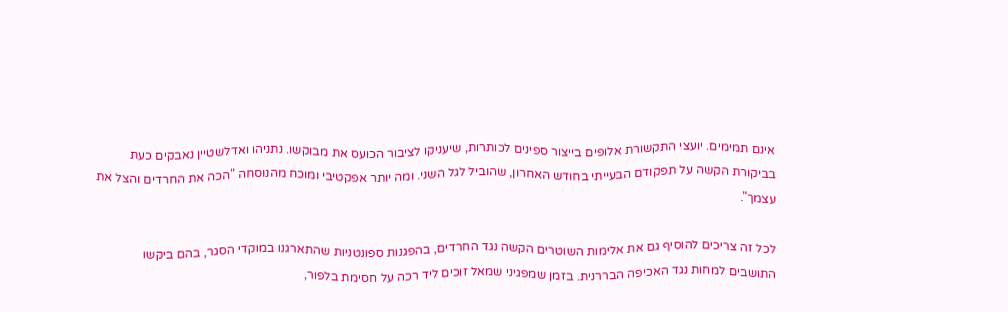אינם תמימים. יועצי התקשורת אלופים בייצור ספינים לכותרות, שיעניקו לציבור הכועס את מבוקשו. נתניהו ואדלשטיין נאבקים כעת בביקורת הקשה על תפקודם הבעייתי בחודש האחרון, שהוביל לגל השני. ומה יותר אפקטיבי ומוכח מהנוסחה "הכה את החרדים והצל את עצמך".

לכל זה צריכים להוסיף גם את אלימות השוטרים הקשה נגד החרדים, בהפגנות ספונטניות שהתארגנו במוקדי הסגר, בהם ביקשו התושבים למחות נגד האכיפה הבררנית. בזמן שמפגיני שמאל זוכים ליד רכה על חסימת בלפור,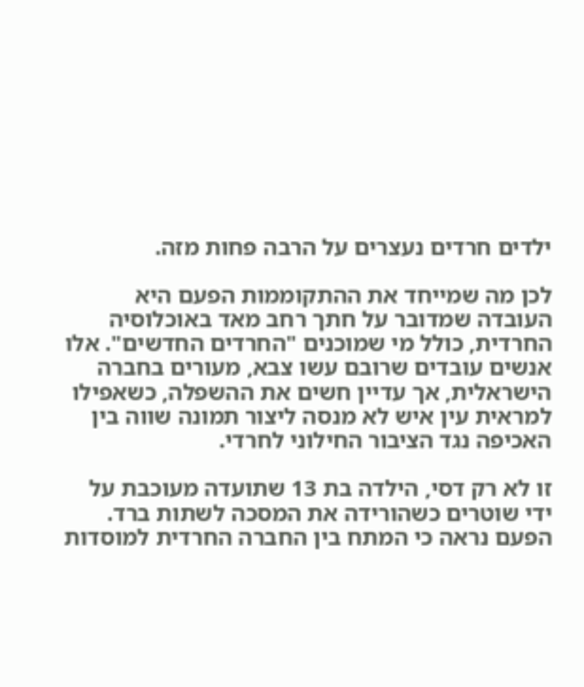ילדים חרדים נעצרים על הרבה פחות מזה.

לכן מה שמייחד את ההתקוממות הפעם היא העובדה שמדובר על חתך רחב מאד באוכלוסיה החרדית, כולל מי שמוכנים "החרדים החדשים". אלו אנשים עובדים שרובם עשו צבא, מעורים בחברה הישראלית, אך עדיין חשים את ההשפלה, כשאפילו למראית עין איש לא מנסה ליצור תמונה שווה בין האכיפה נגד הציבור החילוני לחרדי.

זו לא רק דסי, הילדה בת 13 שתועדה מעוכבת על ידי שוטרים כשהורידה את המסכה לשתות ברד. הפעם נראה כי המתח בין החברה החרדית למוסדות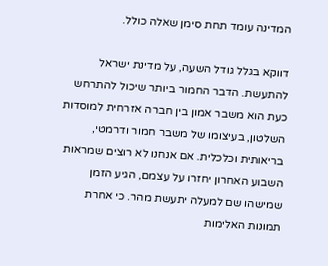המדינה עומד תחת סימן שאלה כולל.

דווקא בגלל גודל השעה, על מדינת ישראל להתעשת. הדבר החמור ביותר שיכול להתרחש כעת הוא משבר אמון בין חברה אזרחית למוסדות השלטון, בעיצומו של משבר חמור ודרמטי, בריאותית וכלכלית. אם אנחנו לא רוצים שמראות השבוע האחרון יחזרו על עצמם, הגיע הזמן שמישהו שם למעלה יתעשת מהר. כי אחרת תמונות האלימות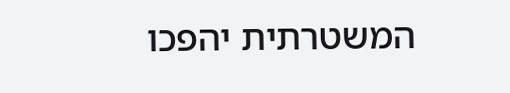המשטרתית יהפכו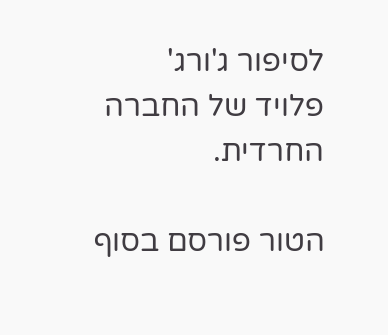לסיפור ג'ורג' פלויד של החברה החרדית.

הטור פורסם בסוף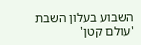השבוע בעלון השבת 'עולם קטן'